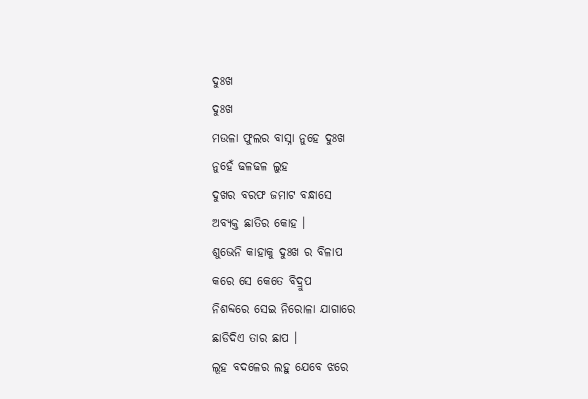ଦୁଃଖ
ଦୁଃଖ
ମଉଳା ଫୁଲର ବାସ୍ନା ନୁହେ ଦୁଃଖ
ନୁହେଁ ଢଳଢଳ ଲୁହ
ଦୁଖର ବରଫ ଜମାଟ ବନ୍ଧାସେ
ଅବ୍ଯକ୍ତ ଛାତିର କୋହ ।
ଶୁଭେନି କାହାକୁ ଦୁଃଖ ର ବିଳାପ
କରେ ସେ କେତେ ବିଦ୍ରୁପ
ନିଶବ୍ଦରେ ସେଇ ନିରୋଳା ଯାଗାରେ
ଛାଡିଦିଏ ତାର ଛାପ ।
ଲୂହ ବଦଳେର ଲହୁ ଯେବେ ଝରେ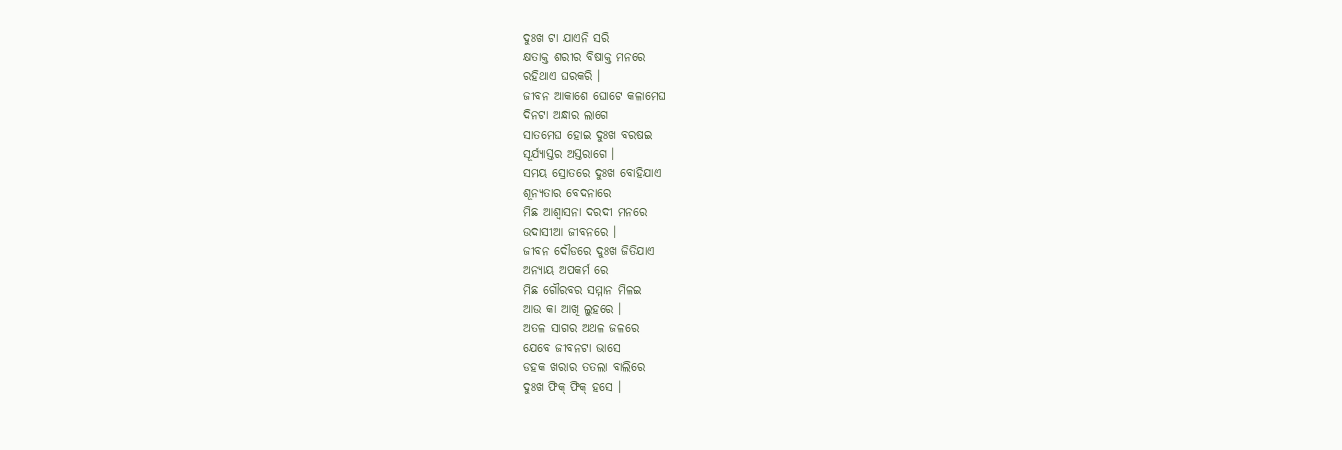ଦୁଃଖ ଟା ଯାଏନି ସରି
କ୍ଷତାକ୍ତ ଶରୀର ବିଷାକ୍ତ ମନରେ
ରହିଥାଏ ଘରକରି ।
ଜୀବନ ଆକାଶେ ଘୋଟେ କଳାମେଘ
ଦିନଟା ଅନ୍ଧାର ଲାଗେ
ସାତମେଘ ହୋଇ ଦୁଃଖ ବରଷଇ
ସୂର୍ଯ୍ୟାସ୍ତର ଅସ୍ତରାଗେ ।
ସମୟ ସ୍ରୋତରେ ଦୁଃଖ ବୋହିଯାଏ
ଶୂନ୍ଯତାର ବେଦନାରେ
ମିଛ ଆଶ୍ବାସନା ଦରଦୀ ମନରେ
ଉଦାସୀଆ ଜୀବନରେ ।
ଜୀବନ ଦୌଡରେ ଦୁଃଖ ଜିତିଯାଏ
ଅନ୍ଯାୟ ଅପକର୍ମ ରେ
ମିଛ ଗୌରବର ସମ୍ମାନ ମିଳଇ
ଆଉ କା ଆଖି ଲୁହରେ ।
ଅତଳ ସାଗର ଅଥଳ ଜଳରେ
ଯେବେ ଜୀବନଟା ଭାସେ
ଡହକ ଖରାର ତତଲା ବାଲିରେ
ଦୁଃଖ ଫିକ୍ ଫିକ୍ ହସେ ।